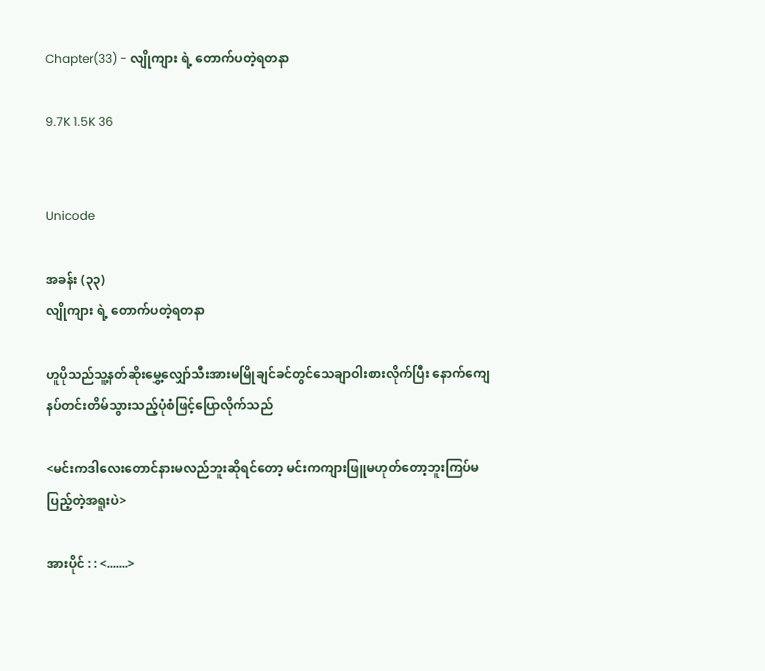Chapter(33) - လျိုကျား ရဲ့ တောက်ပတဲ့ရတနာ

9.7K 1.5K 36


Unicode

အခန်း (၃၃)
လျိုကျား ရဲ့ တောက်ပတဲ့ရတနာ

ဟူပိုသည်သူ့နတ်ဆိုးမွှေ့လျှော်သီးအားမမြိုချင်ခင်တွင်သေချာဝါးစားလိုက်ပြီး နောက်ကျေနပ်တင်းတိမ်သွားသည့်ပုံစံဖြင့်ပြောလိုက်သည်

<မင်းကဒါလေးတောင်နားမလည်ဘူးဆိုရင်တော့ မင်းကကျားဖြူမဟုတ်တော့ဘူးကြပ်မပြည့်တဲ့အရူးပဲ>

အားပိုင် : : <.......>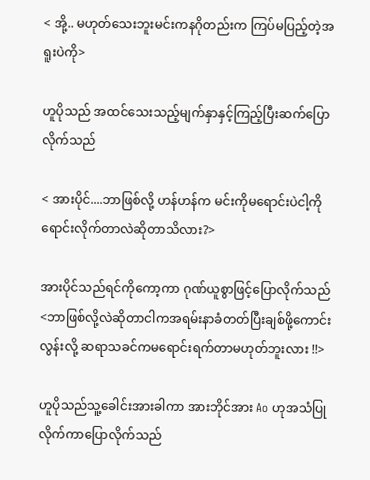< အို့.. မဟုတ်သေးဘူးမင်းကနဂိုတည်းက ကြပ်မပြည့်တဲ့အရူးပဲကို>

ဟူပိုသည် အထင်သေးသည့်မျက်နှာနှင့်ကြည့်ပြီးဆက်ပြောလိုက်သည်

< အားပိုင်....ဘာဖြစ်လို့ ဟန်ဟန်က မင်းကိုမရောင်းပဲငါ့ကိုရောင်းလိုက်တာလဲဆိုတာသိလား?>

အားပိုင်သည်ရင်ကိုကော့ကာ ဂုဏ်ယူစွာဖြင့်ပြောလိုက်သည် <ဘာဖြစ်လို့လဲဆိုတာငါကအရမ်းနာခံတတ်ပြီးချစ်ဖို့ကောင်းလွန်းလို့ ဆရာသခင်ကမရောင်းရက်တာမဟုတ်ဘူးလား !!>

ဟူပိုသည်သူ့ခေါင်းအားခါကာ အားဘိုင်အား Ao ဟုအသံပြုလိုက်ကာပြောလိုက်သည်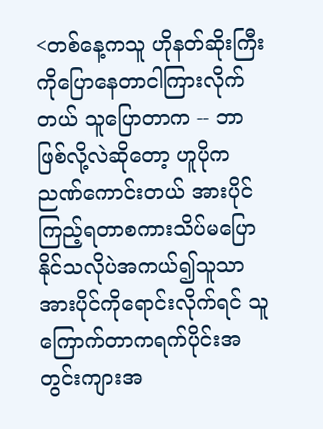<တစ်နေ့ကသူ ဟိုနတ်ဆိုးကြီးကိုပြောနေတာငါကြားလိုက်တယ် သူပြောတာက -- ဘာဖြစ်လို့လဲဆိုတော့ ဟူပိုကညဏ်ကောင်းတယ် အားပိုင်ကြည့်ရတာစကားသိပ်မပြောနိုင်သလိုပဲအကယ်၍သူသာအားပိုင်ကိုရောင်းလိုက်ရင် သူကြောက်တာကရက်ပိုင်းအတွင်းကျားအ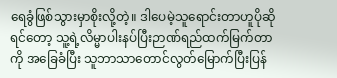ရေခွံဖြစ်သွားမှာစိုးလို့တဲ့။ ဒါပေမဲ့သူရောင်းတာဟူပိုဆိုရင်တော့ သူ့ရဲ့လိမ္မာပါးနပ်ပြီးဉာဏ်ရည်ထက်မြက်တာကို အခြေခံပြီး သူဘာသာတောင်လွတ်မြောက်ပြီးပြန်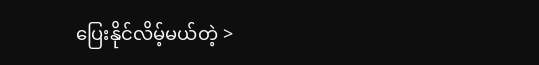ပြေးနိုင်လိမ့်မယ်တဲ့ >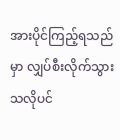အားပိုင်ကြည့်ရသည်မှာ လျှပ်စီးလိုက်သွားသလိုပင်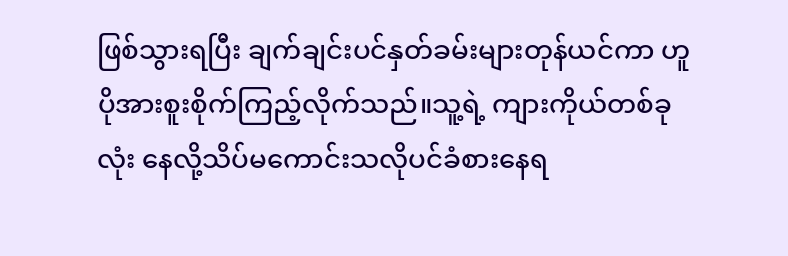ဖြစ်သွားရပြီး ချက်ချင်းပင်နှတ်ခမ်းများတုန်ယင်ကာ ဟူပိုအားစူးစိုက်ကြည့်လိုက်သည်။သူ့ရဲ့ ကျားကိုယ်တစ်ခုလုံး နေလို့သိပ်မကောင်းသလိုပင်ခံစားနေရ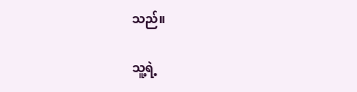သည်။

သူ့ရဲ့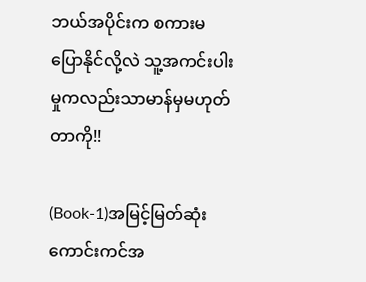ဘယ်အပိုင်းက စကားမပြောနိုင်လို့လဲ သူ့အကင်းပါးမှုကလည်းသာမာန်မှမဟုတ်တာကို!!

(Book-1)အမြင့်မြတ်ဆုံး ကောင်းကင်အ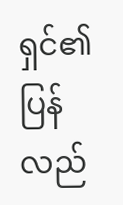ရှင်၏ ပြန်လည်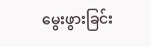မွေးဖွားခြင်း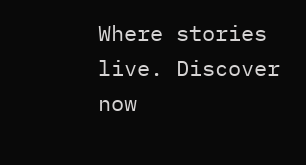Where stories live. Discover now